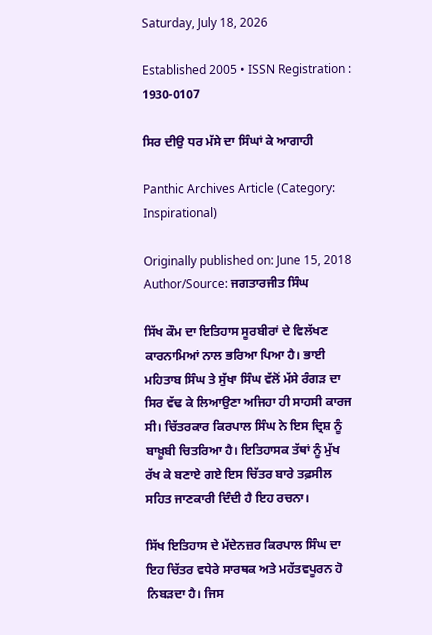Saturday, July 18, 2026

Established 2005 • ISSN Registration : 1930-0107

ਸਿਰ ਦੀਉ ਧਰ ਮੱਸੇ ਦਾ ਸਿੰਘਾਂ ਕੇ ਆਗਾਹੀ

Panthic Archives Article (Category: Inspirational)

Originally published on: June 15, 2018
Author/Source: ਜਗਤਾਰਜੀਤ ਸਿੰਘ

ਸਿੱਖ ਕੌਮ ਦਾ ਇਤਿਹਾਸ ਸੂਰਬੀਰਾਂ ਦੇ ਵਿਲੱਖਣ ਕਾਰਨਾਮਿਆਂ ਨਾਲ ਭਰਿਆ ਪਿਆ ਹੈ। ਭਾਈ ਮਹਿਤਾਬ ਸਿੰਘ ਤੇ ਸੁੱਖਾ ਸਿੰਘ ਵੱਲੋਂ ਮੱਸੇ ਰੰਗੜ ਦਾ ਸਿਰ ਵੱਢ ਕੇ ਲਿਆਉਣਾ ਅਜਿਹਾ ਹੀ ਸਾਹਸੀ ਕਾਰਜ ਸੀ। ਚਿੱਤਰਕਾਰ ਕਿਰਪਾਲ ਸਿੰਘ ਨੇ ਇਸ ਦ੍ਰਿਸ਼ ਨੂੰ ਬਾਖ਼ੂਬੀ ਚਿਤਰਿਆ ਹੈ। ਇਤਿਹਾਸਕ ਤੱਥਾਂ ਨੂੰ ਮੁੱਖ ਰੱਖ ਕੇ ਬਣਾਏ ਗਏ ਇਸ ਚਿੱਤਰ ਬਾਰੇ ਤਫ਼ਸੀਲ ਸਹਿਤ ਜਾਣਕਾਰੀ ਦਿੰਦੀ ਹੈ ਇਹ ਰਚਨਾ।

ਸਿੱਖ ਇਤਿਹਾਸ ਦੇ ਮੱਦੇਨਜ਼ਰ ਕਿਰਪਾਲ ਸਿੰਘ ਦਾ ਇਹ ਚਿੱਤਰ ਵਧੇਰੇ ਸਾਰਥਕ ਅਤੇ ਮਹੱਤਵਪੂਰਨ ਹੋ ਨਿਬੜਦਾ ਹੈ। ਜਿਸ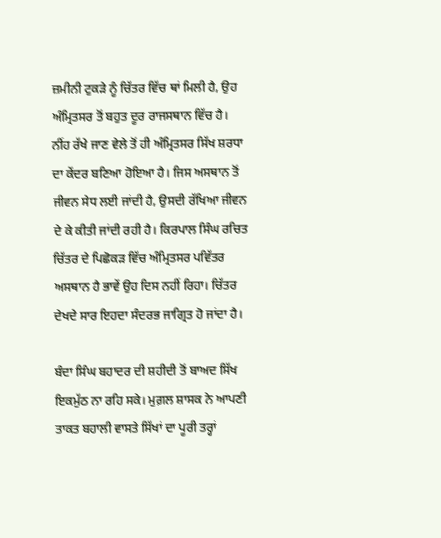ਜ਼ਮੀਨੀ ਟੁਕੜੇ ਨੂੰ ਚਿੱਤਰ ਵਿੱਚ ਥਾਂ ਮਿਲੀ ਹੈ, ਉਹ ਅੰਮ੍ਰਿਤਸਰ ਤੋਂ ਬਹੁਤ ਦੂਰ ਰਾਜਸਥਾਨ ਵਿੱਚ ਹੈ। ਨੀਂਹ ਰੱਖੇ ਜਾਣ ਵੇਲੇ ਤੋਂ ਹੀ ਅੰਮ੍ਰਿਤਸਰ ਸਿੱਖ ਸ਼ਰਧਾ ਦਾ ਕੇਂਦਰ ਬਣਿਆ ਹੋਇਆ ਹੈ। ਜਿਸ ਅਸਥਾਨ ਤੋਂ ਜੀਵਨ ਸੇਧ ਲਈ ਜਾਂਦੀ ਹੈ, ਉਸਦੀ ਰੱਖਿਆ ਜੀਵਨ ਦੇ ਕੇ ਕੀਤੀ ਜਾਂਦੀ ਰਹੀ ਹੈ। ਕਿਰਪਾਲ ਸਿੰਘ ਰਚਿਤ ਚਿੱਤਰ ਦੇ ਪਿਛੋਕੜ ਵਿੱਚ ਅੰਮ੍ਰਿਤਸਰ ਪਵਿੱਤਰ ਅਸਥਾਨ ਹੈ ਭਾਵੇਂ ਉਹ ਦਿਸ ਨਹੀਂ ਰਿਹਾ। ਚਿੱਤਰ ਦੇਖਦੇ ਸਾਰ ਇਹਦਾ ਸੰਦਰਭ ਜਾਗ੍ਰਿਤ ਹੋ ਜਾਂਦਾ ਹੈ।

ਬੰਦਾ ਸਿੰਘ ਬਹਾਦਰ ਦੀ ਸ਼ਹੀਦੀ ਤੋਂ ਬਾਅਦ ਸਿੱਖ ਇਕਮੁੱਠ ਨਾ ਰਹਿ ਸਕੇ। ਮੁਗ਼ਲ ਸ਼ਾਸਕ ਨੇ ਆਪਣੀ ਤਾਕਤ ਬਹਾਲੀ ਵਾਸਤੇ ਸਿੱਖਾਂ ਦਾ ਪੂਰੀ ਤਰ੍ਹਾਂ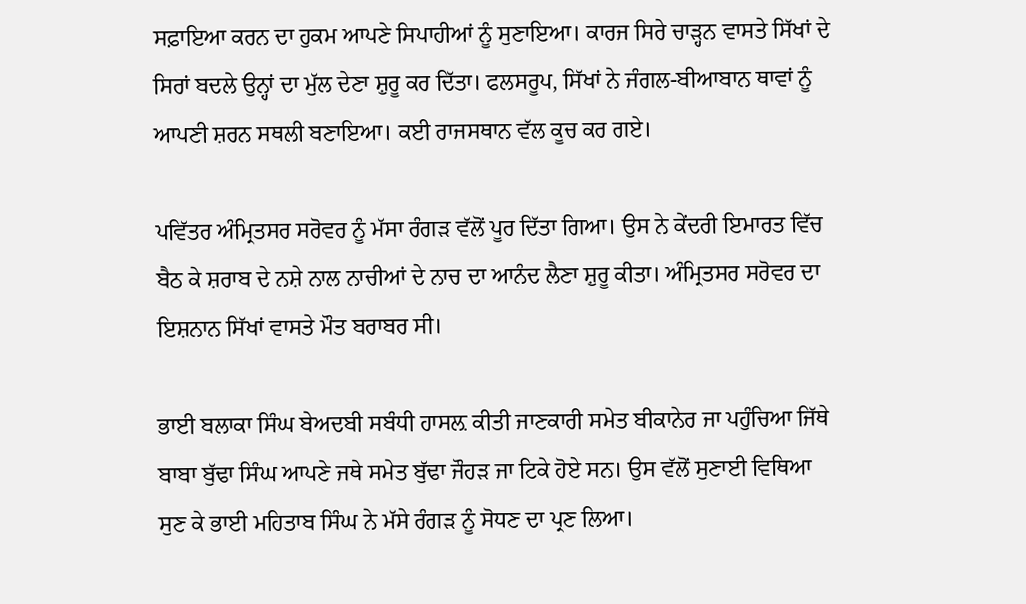ਸਫ਼ਾਇਆ ਕਰਨ ਦਾ ਹੁਕਮ ਆਪਣੇ ਸਿਪਾਹੀਆਂ ਨੂੰ ਸੁਣਾਇਆ। ਕਾਰਜ ਸਿਰੇ ਚਾੜ੍ਹਨ ਵਾਸਤੇ ਸਿੱਖਾਂ ਦੇ ਸਿਰਾਂ ਬਦਲੇ ਉਨ੍ਹਾਂ ਦਾ ਮੁੱਲ ਦੇਣਾ ਸ਼ੁਰੂ ਕਰ ਦਿੱਤਾ। ਫਲਸਰੂਪ, ਸਿੱਖਾਂ ਨੇ ਜੰਗਲ-ਬੀਆਬਾਨ ਥਾਵਾਂ ਨੂੰ ਆਪਣੀ ਸ਼ਰਨ ਸਥਲੀ ਬਣਾਇਆ। ਕਈ ਰਾਜਸਥਾਨ ਵੱਲ ਕੂਚ ਕਰ ਗਏ।

ਪਵਿੱਤਰ ਅੰਮ੍ਰਿਤਸਰ ਸਰੋਵਰ ਨੂੰ ਮੱਸਾ ਰੰਗੜ ਵੱਲੋਂ ਪੂਰ ਦਿੱਤਾ ਗਿਆ। ਉਸ ਨੇ ਕੇਂਦਰੀ ਇਮਾਰਤ ਵਿੱਚ ਬੈਠ ਕੇ ਸ਼ਰਾਬ ਦੇ ਨਸ਼ੇ ਨਾਲ ਨਾਚੀਆਂ ਦੇ ਨਾਚ ਦਾ ਆਨੰਦ ਲੈਣਾ ਸ਼ੁਰੂ ਕੀਤਾ। ਅੰਮ੍ਰਿਤਸਰ ਸਰੋਵਰ ਦਾ ਇਸ਼ਨਾਨ ਸਿੱਖਾਂ ਵਾਸਤੇ ਮੌਤ ਬਰਾਬਰ ਸੀ।

ਭਾਈ ਬਲਾਕਾ ਸਿੰਘ ਬੇਅਦਬੀ ਸਬੰਧੀ ਹਾਸਲ਼ ਕੀਤੀ ਜਾਣਕਾਰੀ ਸਮੇਤ ਬੀਕਾਨੇਰ ਜਾ ਪਹੁੰਚਿਆ ਜਿੱਥੇ ਬਾਬਾ ਬੁੱਢਾ ਸਿੰਘ ਆਪਣੇ ਜਥੇ ਸਮੇਤ ਬੁੱਢਾ ਜੌਹੜ ਜਾ ਟਿਕੇ ਹੋਏ ਸਨ। ਉਸ ਵੱਲੋਂ ਸੁਣਾਈ ਵਿਥਿਆ ਸੁਣ ਕੇ ਭਾਈ ਮਹਿਤਾਬ ਸਿੰਘ ਨੇ ਮੱਸੇ ਰੰਗੜ ਨੂੰ ਸੋਧਣ ਦਾ ਪ੍ਰਣ ਲਿਆ।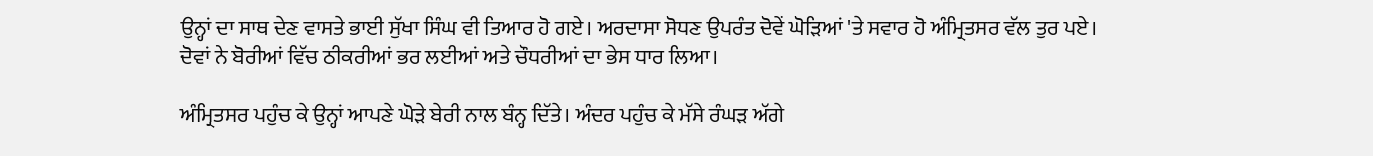ਉਨ੍ਹਾਂ ਦਾ ਸਾਥ ਦੇਣ ਵਾਸਤੇ ਭਾਈ ਸੁੱਖਾ ਸਿੰਘ ਵੀ ਤਿਆਰ ਹੋ ਗਏ। ਅਰਦਾਸਾ ਸੋਧਣ ਉਪਰੰਤ ਦੋਵੇਂ ਘੋੜਿਆਂ 'ਤੇ ਸਵਾਰ ਹੋ ਅੰਮ੍ਰਿਤਸਰ ਵੱਲ ਤੁਰ ਪਏ। ਦੋਵਾਂ ਨੇ ਬੋਰੀਆਂ ਵਿੱਚ ਠੀਕਰੀਆਂ ਭਰ ਲਈਆਂ ਅਤੇ ਚੌਧਰੀਆਂ ਦਾ ਭੇਸ ਧਾਰ ਲਿਆ।

ਅੰਮ੍ਰਿਤਸਰ ਪਹੁੰਚ ਕੇ ਉਨ੍ਹਾਂ ਆਪਣੇ ਘੋੜੇ ਬੇਰੀ ਨਾਲ ਬੰਨ੍ਹ ਦਿੱਤੇ। ਅੰਦਰ ਪਹੁੰਚ ਕੇ ਮੱਸੇ ਰੰਘੜ ਅੱਗੇ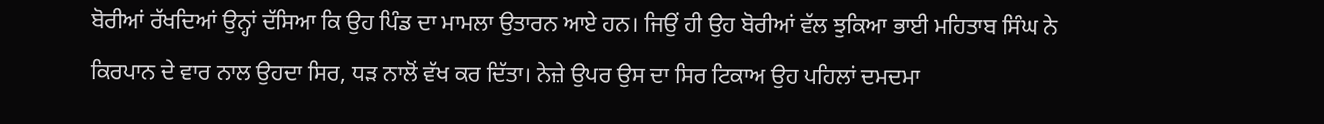ਬੋਰੀਆਂ ਰੱਖਦਿਆਂ ਉਨ੍ਹਾਂ ਦੱਸਿਆ ਕਿ ਉਹ ਪਿੰਡ ਦਾ ਮਾਮਲਾ ਉਤਾਰਨ ਆਏ ਹਨ। ਜਿਉਂ ਹੀ ਉਹ ਬੋਰੀਆਂ ਵੱਲ ਝੁਕਿਆ ਭਾਈ ਮਹਿਤਾਬ ਸਿੰਘ ਨੇ ਕਿਰਪਾਨ ਦੇ ਵਾਰ ਨਾਲ ਉਹਦਾ ਸਿਰ, ਧੜ ਨਾਲੋਂ ਵੱਖ ਕਰ ਦਿੱਤਾ। ਨੇਜ਼ੇ ਉਪਰ ਉਸ ਦਾ ਸਿਰ ਟਿਕਾਅ ਉਹ ਪਹਿਲਾਂ ਦਮਦਮਾ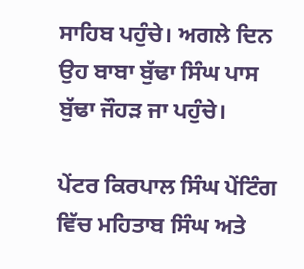ਸਾਹਿਬ ਪਹੁੰਚੇ। ਅਗਲੇ ਦਿਨ ਉਹ ਬਾਬਾ ਬੁੱਢਾ ਸਿੰਘ ਪਾਸ ਬੁੱਢਾ ਜੌਹੜ ਜਾ ਪਹੁੰਚੇ।

ਪੇਂਟਰ ਕਿਰਪਾਲ ਸਿੰਘ ਪੇਂਟਿੰਗ ਵਿੱਚ ਮਹਿਤਾਬ ਸਿੰਘ ਅਤੇ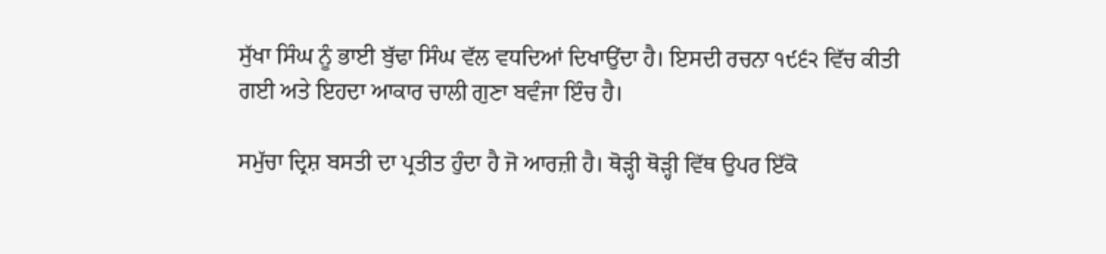ਸੁੱਖਾ ਸਿੰਘ ਨੂੰ ਭਾਈ ਬੁੱਢਾ ਸਿੰਘ ਵੱਲ ਵਧਦਿਆਂ ਦਿਖਾਉਂਦਾ ਹੈ। ਇਸਦੀ ਰਚਨਾ ੧੯੬੨ ਵਿੱਚ ਕੀਤੀ ਗਈ ਅਤੇ ਇਹਦਾ ਆਕਾਰ ਚਾਲੀ ਗੁਣਾ ਬਵੰਜਾ ਇੰਚ ਹੈ।

ਸਮੁੱਚਾ ਦ੍ਰਿਸ਼ ਬਸਤੀ ਦਾ ਪ੍ਰਤੀਤ ਹੁੰਦਾ ਹੈ ਜੋ ਆਰਜ਼ੀ ਹੈ। ਥੋੜ੍ਹੀ ਥੋੜ੍ਹੀ ਵਿੱਥ ਉਪਰ ਇੱਕੋ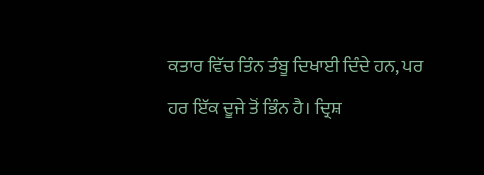ਕਤਾਰ ਵਿੱਚ ਤਿੰਨ ਤੰਬੂ ਦਿਖਾਈ ਦਿੰਦੇ ਹਨ, ਪਰ ਹਰ ਇੱਕ ਦੂਜੇ ਤੋਂ ਭਿੰਨ ਹੈ। ਦ੍ਰਿਸ਼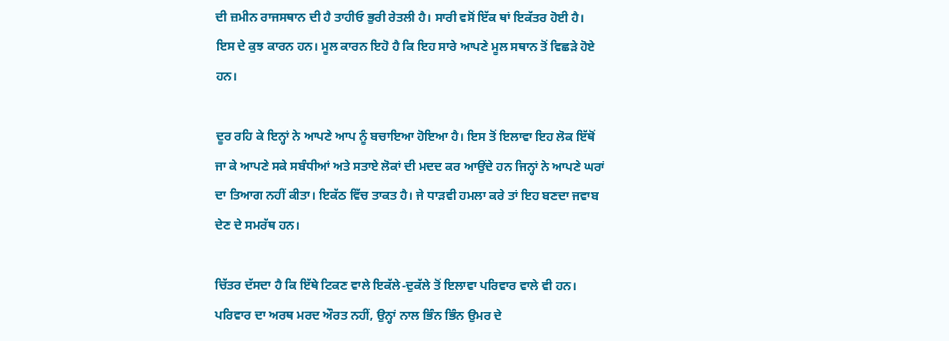ਦੀ ਜ਼ਮੀਨ ਰਾਜਸਥਾਨ ਦੀ ਹੈ ਤਾਹੀਓ ਭੁਰੀ ਰੇਤਲੀ ਹੈ। ਸਾਰੀ ਵਸੋਂ ਇੱਕ ਥਾਂ ਇਕੱਤਰ ਹੋਈ ਹੈ। ਇਸ ਦੇ ਕੁਝ ਕਾਰਨ ਹਨ। ਮੂਲ ਕਾਰਨ ਇਹੋ ਹੈ ਕਿ ਇਹ ਸਾਰੇ ਆਪਣੇ ਮੂਲ ਸਥਾਨ ਤੋਂ ਵਿਛੜੇ ਹੋਏ ਹਨ।

ਦੂਰ ਰਹਿ ਕੇ ਇਨ੍ਹਾਂ ਨੇ ਆਪਣੇ ਆਪ ਨੂੰ ਬਚਾਇਆ ਹੋਇਆ ਹੈ। ਇਸ ਤੋਂ ਇਲਾਵਾ ਇਹ ਲੋਕ ਇੱਥੋਂ ਜਾ ਕੇ ਆਪਣੇ ਸਕੇ ਸਬੰਧੀਆਂ ਅਤੇ ਸਤਾਏ ਲੋਕਾਂ ਦੀ ਮਦਦ ਕਰ ਆਉਂਦੇ ਹਨ ਜਿਨ੍ਹਾਂ ਨੇ ਆਪਣੇ ਘਰਾਂ ਦਾ ਤਿਆਗ ਨਹੀਂ ਕੀਤਾ। ਇਕੱਠ ਵਿੱਚ ਤਾਕਤ ਹੈ। ਜੇ ਧਾੜਵੀ ਹਮਲਾ ਕਰੇ ਤਾਂ ਇਹ ਬਣਦਾ ਜਵਾਬ ਦੇਣ ਦੇ ਸਮਰੱਥ ਹਨ।

ਚਿੱਤਰ ਦੱਸਦਾ ਹੈ ਕਿ ਇੱਥੇ ਟਿਕਣ ਵਾਲੇ ਇਕੱਲੇ-ਦੁਕੱਲੇ ਤੋਂ ਇਲਾਵਾ ਪਰਿਵਾਰ ਵਾਲੇ ਵੀ ਹਨ। ਪਰਿਵਾਰ ਦਾ ਅਰਥ ਮਰਦ ਔਰਤ ਨਹੀਂ, ਉਨ੍ਹਾਂ ਨਾਲ ਭਿੰਨ ਭਿੰਨ ਉਮਰ ਦੇ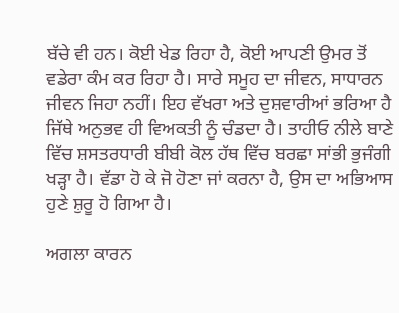ਬੱਚੇ ਵੀ ਹਨ। ਕੋਈ ਖੇਡ ਰਿਹਾ ਹੈ, ਕੋਈ ਆਪਣੀ ਉਮਰ ਤੋਂ ਵਡੇਰਾ ਕੰਮ ਕਰ ਰਿਹਾ ਹੈ। ਸਾਰੇ ਸਮੂਹ ਦਾ ਜੀਵਨ, ਸਾਧਾਰਨ ਜੀਵਨ ਜਿਹਾ ਨਹੀਂ। ਇਹ ਵੱਖਰਾ ਅਤੇ ਦੁਸ਼ਵਾਰੀਆਂ ਭਰਿਆ ਹੈ ਜਿੱਥੇ ਅਨੁਭਵ ਹੀ ਵਿਅਕਤੀ ਨੂੰ ਚੰਡਦਾ ਹੈ। ਤਾਹੀਓ ਨੀਲੇ ਬਾਣੇ ਵਿੱਚ ਸ਼ਸਤਰਧਾਰੀ ਬੀਬੀ ਕੋਲ ਹੱਥ ਵਿੱਚ ਬਰਛਾ ਸਾਂਭੀ ਭੁਜੰਗੀ ਖੜ੍ਹਾ ਹੈ। ਵੱਡਾ ਹੋ ਕੇ ਜੋ ਹੋਣਾ ਜਾਂ ਕਰਨਾ ਹੈ, ਉਸ ਦਾ ਅਭਿਆਸ ਹੁਣੇ ਸ਼ੁਰੂ ਹੋ ਗਿਆ ਹੈ।

ਅਗਲਾ ਕਾਰਨ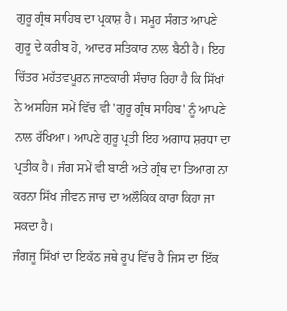ਗੁਰੂ ਗ੍ਰੰਥ ਸਾਹਿਬ ਦਾ ਪ੍ਰਕਾਸ਼ ਹੈ। ਸਮੂਹ ਸੰਗਤ ਆਪਣੇ ਗੁਰੂ ਦੇ ਕਰੀਬ ਹੋ, ਆਦਰ ਸਤਿਕਾਰ ਨਾਲ ਬੈਠੀ ਹੈ। ਇਹ ਚਿੱਤਰ ਮਹੱਤਵਪੂਰਨ ਜਾਣਕਾਰੀ ਸੰਚਾਰ ਰਿਹਾ ਹੈ ਕਿ ਸਿੱਖਾਂ ਨੇ ਅਸਹਿਜ ਸਮੇਂ ਵਿੱਚ ਵੀ 'ਗੁਰੂ ਗ੍ਰੰਥ ਸਾਹਿਬ' ਨੂੰ ਆਪਣੇ ਨਾਲ ਰੱਖਿਆ। ਆਪਣੇ ਗੁਰੂ ਪ੍ਰਤੀ ਇਹ ਅਗਾਧ ਸ਼ਰਧਾ ਦਾ ਪ੍ਰਤੀਕ ਹੈ। ਜੰਗ ਸਮੇਂ ਵੀ ਬਾਣੀ ਅਤੇ ਗ੍ਰੰਥ ਦਾ ਤਿਆਗ ਨਾ ਕਰਨਾ ਸਿੱਖ ਜੀਵਨ ਜਾਚ ਦਾ ਅਲੌਕਿਕ ਕਾਰਾ ਕਿਹਾ ਜਾ ਸਕਦਾ ਹੈ।
ਜੰਗਜੂ ਸਿੱਖਾਂ ਦਾ ਇਕੱਠ ਜਥੇ ਰੂਪ ਵਿੱਚ ਹੈ ਜਿਸ ਦਾ ਇੱਕ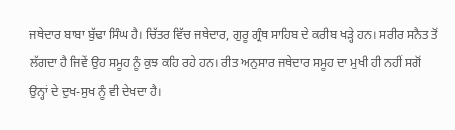ਜਥੇਦਾਰ ਬਾਬਾ ਬੁੱਢਾ ਸਿੰਘ ਹੈ। ਚਿੱਤਰ ਵਿੱਚ ਜਥੇਦਾਰ, ਗੁਰੂ ਗ੍ਰੰਥ ਸਾਹਿਬ ਦੇ ਕਰੀਬ ਖੜ੍ਹੇ ਹਨ। ਸਰੀਰ ਸਨੈਤ ਤੋਂ ਲੱਗਦਾ ਹੈ ਜਿਵੇਂ ਉਹ ਸਮੂਹ ਨੂੰ ਕੁਝ ਕਹਿ ਰਹੇ ਹਨ। ਰੀਤ ਅਨੁਸਾਰ ਜਥੇਦਾਰ ਸਮੂਹ ਦਾ ਮੁਖੀ ਹੀ ਨਹੀਂ ਸਗੋਂ ਉਨ੍ਹਾਂ ਦੇ ਦੁਖ-ਸੁਖ ਨੂੰ ਵੀ ਦੇਖਦਾ ਹੈ।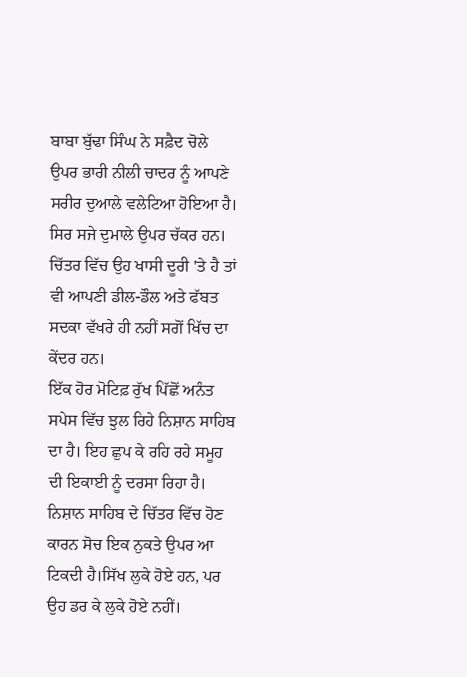ਬਾਬਾ ਬੁੱਢਾ ਸਿੰਘ ਨੇ ਸਫ਼ੈਦ ਚੋਲੇ ਉਪਰ ਭਾਰੀ ਨੀਲੀ ਚਾਦਰ ਨੂੰ ਆਪਣੇ ਸਰੀਰ ਦੁਆਲੇ ਵਲੇਟਿਆ ਹੋਇਆ ਹੈ। ਸਿਰ ਸਜੇ ਦੁਮਾਲੇ ਉਪਰ ਚੱਕਰ ਹਨ। ਚਿੱਤਰ ਵਿੱਚ ਉਹ ਖਾਸੀ ਦੂਰੀ 'ਤੇ ਹੈ ਤਾਂ ਵੀ ਆਪਣੀ ਡੀਲ-ਡੌਲ ਅਤੇ ਫੱਬਤ ਸਦਕਾ ਵੱਖਰੇ ਹੀ ਨਹੀਂ ਸਗੋਂ ਖਿੱਚ ਦਾ ਕੇਂਦਰ ਹਨ।
ਇੱਕ ਹੋਰ ਮੋਟਿਫ਼ ਰੁੱਖ ਪਿੱਛੋਂ ਅਨੰਤ ਸਪੇਸ ਵਿੱਚ ਝੁਲ ਰਿਹੇ ਨਿਸ਼ਾਨ ਸਾਹਿਬ ਦਾ ਹੈ। ਇਹ ਛੁਪ ਕੇ ਰਹਿ ਰਹੇ ਸਮੂਹ ਦੀ ਇਕਾਈ ਨੂੰ ਦਰਸਾ ਰਿਹਾ ਹੈ। ਨਿਸ਼ਾਨ ਸਾਹਿਬ ਦੇ ਚਿੱਤਰ ਵਿੱਚ ਹੋਣ ਕਾਰਨ ਸੋਚ ਇਕ ਨੁਕਤੇ ਉਪਰ ਆ ਟਿਕਦੀ ਹੈ।ਸਿੱਖ ਲੁਕੇ ਹੋਏ ਹਨ, ਪਰ ਉਹ ਡਰ ਕੇ ਲੁਕੇ ਹੋਏ ਨਹੀਂ।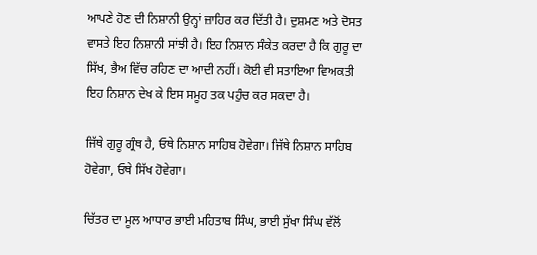ਆਪਣੇ ਹੋਣ ਦੀ ਨਿਸ਼ਾਨੀ ਉਨ੍ਹਾਂ ਜ਼ਾਹਿਰ ਕਰ ਦਿੱਤੀ ਹੈ। ਦੁਸ਼ਮਣ ਅਤੇ ਦੋਸਤ ਵਾਸਤੇ ਇਹ ਨਿਸ਼ਾਨੀ ਸਾਂਝੀ ਹੈ। ਇਹ ਨਿਸ਼ਾਨ ਸੰਕੇਤ ਕਰਦਾ ਹੈ ਕਿ ਗੁਰੂ ਦਾ ਸਿੱਖ, ਭੈਅ ਵਿੱਚ ਰਹਿਣ ਦਾ ਆਦੀ ਨਹੀਂ। ਕੋਈ ਵੀ ਸਤਾਇਆ ਵਿਅਕਤੀ ਇਹ ਨਿਸ਼ਾਨ ਦੇਖ ਕੇ ਇਸ ਸਮੂਹ ਤਕ ਪਹੁੰਚ ਕਰ ਸਕਦਾ ਹੈ।

ਜਿੱਥੇ ਗੁਰੂ ਗ੍ਰੰਥ ਹੈ, ਓਥੇ ਨਿਸ਼ਾਨ ਸਾਹਿਬ ਹੋਵੇਗਾ। ਜਿੱਥੇ ਨਿਸ਼ਾਨ ਸਾਹਿਬ ਹੋਵੇਗਾ, ਓਥੇ ਸਿੱਖ ਹੋਵੇਗਾ।

ਚਿੱਤਰ ਦਾ ਮੂਲ ਆਧਾਰ ਭਾਈ ਮਹਿਤਾਬ ਸਿੰਘ, ਭਾਈ ਸੁੱਖਾ ਸਿੰਘ ਵੱਲੋਂ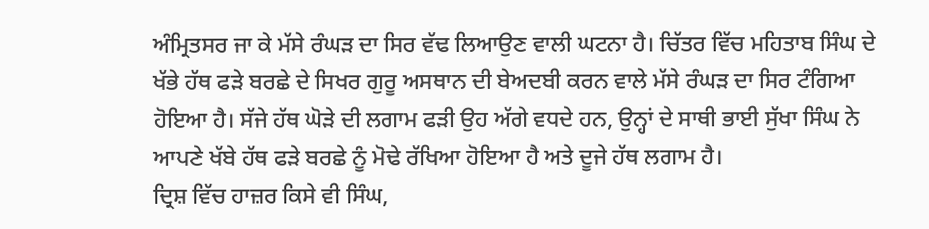ਅੰਮ੍ਰਿਤਸਰ ਜਾ ਕੇ ਮੱਸੇ ਰੰਘੜ ਦਾ ਸਿਰ ਵੱਢ ਲਿਆਉਣ ਵਾਲੀ ਘਟਨਾ ਹੈ। ਚਿੱਤਰ ਵਿੱਚ ਮਹਿਤਾਬ ਸਿੰਘ ਦੇ ਖੱਭੇ ਹੱਥ ਫੜੇ ਬਰਛੇ ਦੇ ਸਿਖਰ ਗੁਰੂ ਅਸਥਾਨ ਦੀ ਬੇਅਦਬੀ ਕਰਨ ਵਾਲੇ ਮੱਸੇ ਰੰਘੜ ਦਾ ਸਿਰ ਟੰਗਿਆ ਹੋਇਆ ਹੈ। ਸੱਜੇ ਹੱਥ ਘੋੜੇ ਦੀ ਲਗਾਮ ਫੜੀ ਉਹ ਅੱਗੇ ਵਧਦੇ ਹਨ, ਉਨ੍ਹਾਂ ਦੇ ਸਾਥੀ ਭਾਈ ਸੁੱਖਾ ਸਿੰਘ ਨੇ ਆਪਣੇ ਖੱਬੇ ਹੱਥ ਫੜੇ ਬਰਛੇ ਨੂੰ ਮੋਢੇ ਰੱਖਿਆ ਹੋਇਆ ਹੈ ਅਤੇ ਦੂਜੇ ਹੱਥ ਲਗਾਮ ਹੈ।
ਦ੍ਰਿਸ਼ ਵਿੱਚ ਹਾਜ਼ਰ ਕਿਸੇ ਵੀ ਸਿੰਘ,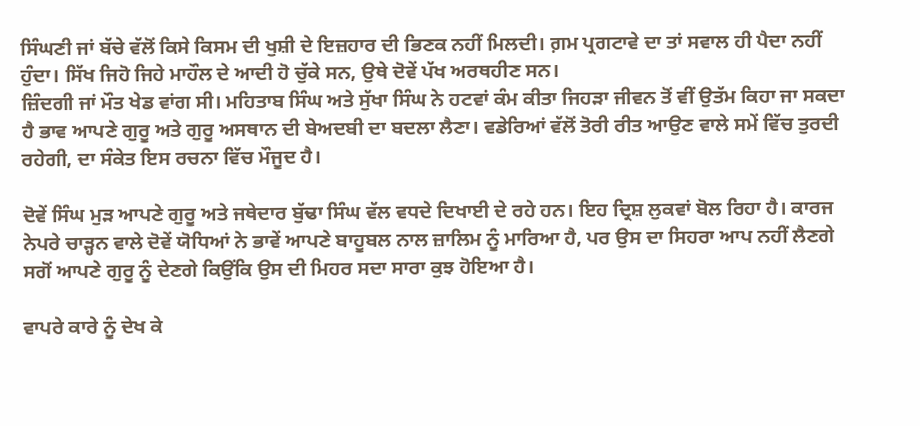ਸਿੰਘਣੀ ਜਾਂ ਬੱਚੇ ਵੱਲੋਂ ਕਿਸੇ ਕਿਸਮ ਦੀ ਖੁਸ਼ੀ ਦੇ ਇਜ਼ਹਾਰ ਦੀ ਭਿਣਕ ਨਹੀਂ ਮਿਲਦੀ। ਗ਼ਮ ਪ੍ਰਗਟਾਵੇ ਦਾ ਤਾਂ ਸਵਾਲ ਹੀ ਪੈਦਾ ਨਹੀਂ ਹੁੰਦਾ। ਸਿੱਖ ਜਿਹੋ ਜਿਹੇ ਮਾਹੌਲ ਦੇ ਆਦੀ ਹੋ ਚੁੱਕੇ ਸਨ, ਉਥੇ ਦੋਵੇਂ ਪੱਖ ਅਰਥਹੀਣ ਸਨ।
ਜ਼ਿੰਦਗੀ ਜਾਂ ਮੌਤ ਖੇਡ ਵਾਂਗ ਸੀ। ਮਹਿਤਾਬ ਸਿੰਘ ਅਤੇ ਸੁੱਖਾ ਸਿੰਘ ਨੇ ਹਟਵਾਂ ਕੰਮ ਕੀਤਾ ਜਿਹੜਾ ਜੀਵਨ ਤੋਂ ਵੀਂ ਉਤੱਮ ਕਿਹਾ ਜਾ ਸਕਦਾ ਹੈ ਭਾਵ ਆਪਣੇ ਗੁਰੂ ਅਤੇ ਗੁਰੂ ਅਸਥਾਨ ਦੀ ਬੇਅਦਬੀ ਦਾ ਬਦਲਾ ਲੈਣਾ। ਵਡੇਰਿਆਂ ਵੱਲੋਂ ਤੋਰੀ ਰੀਤ ਆਉਣ ਵਾਲੇ ਸਮੇਂ ਵਿੱਚ ਤੁਰਦੀ ਰਹੇਗੀ, ਦਾ ਸੰਕੇਤ ਇਸ ਰਚਨਾ ਵਿੱਚ ਮੌਜੂਦ ਹੈ।

ਦੋਵੇਂ ਸਿੰਘ ਮੁੜ ਆਪਣੇ ਗੁਰੂ ਅਤੇ ਜਥੇਦਾਰ ਬੁੱਢਾ ਸਿੰਘ ਵੱਲ ਵਧਦੇ ਦਿਖਾਈ ਦੇ ਰਹੇ ਹਨ। ਇਹ ਦ੍ਰਿਸ਼ ਲੁਕਵਾਂ ਬੋਲ ਰਿਹਾ ਹੈ। ਕਾਰਜ ਨੇਪਰੇ ਚਾੜ੍ਹਨ ਵਾਲੇ ਦੋਵੇਂ ਯੋਧਿਆਂ ਨੇ ਭਾਵੇਂ ਆਪਣੇ ਬਾਹੂਬਲ ਨਾਲ ਜ਼ਾਲਿਮ ਨੂੰ ਮਾਰਿਆ ਹੈ, ਪਰ ਉਸ ਦਾ ਸਿਹਰਾ ਆਪ ਨਹੀਂ ਲੈਣਗੇ ਸਗੋਂ ਆਪਣੇ ਗੁਰੂ ਨੂੰ ਦੇਣਗੇ ਕਿਉਂਕਿ ਉਸ ਦੀ ਮਿਹਰ ਸਦਾ ਸਾਰਾ ਕੁਝ ਹੋਇਆ ਹੈ।

ਵਾਪਰੇ ਕਾਰੇ ਨੂੰ ਦੇਖ ਕੇ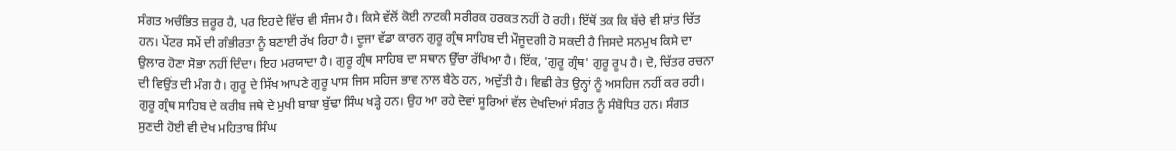ਸੰਗਤ ਅਚੰਭਿਤ ਜ਼ਰੂਰ ਹੈ, ਪਰ ਇਹਦੇ ਵਿੱਚ ਵੀ ਸੰਜਮ ਹੈ। ਕਿਸੇ ਵੱਲੋਂ ਕੋਈ ਨਾਟਕੀ ਸਰੀਰਕ ਹਰਕਤ ਨਹੀਂ ਹੋ ਰਹੀ। ਇੱਥੋਂ ਤਕ ਕਿ ਬੱਚੇ ਵੀ ਸ਼ਾਂਤ ਚਿੱਤ ਹਨ। ਪੇਂਟਰ ਸਮੇਂ ਦੀ ਗੰਭੀਰਤਾ ਨੂੰ ਬਣਾਈ ਰੱਖ ਰਿਹਾ ਹੈ। ਦੂਜਾ ਵੱਡਾ ਕਾਰਨ ਗੁਰੂ ਗ੍ਰੰਥ ਸਾਹਿਬ ਦੀ ਮੌਜੂਦਗੀ ਹੋ ਸਕਦੀ ਹੈ ਜਿਸਦੇ ਸਨਮੁਖ ਕਿਸੇ ਦਾ ਉਲਾਰ ਹੋਣਾ ਸੋਭਾ ਨਹੀਂ ਦਿੰਦਾ। ਇਹ ਮਰਯਾਦਾ ਹੈ। ਗੁਰੂ ਗ੍ਰੰਥ ਸਾਹਿਬ ਦਾ ਸਥਾਨ ਉੱਚਾ ਰੱਖਿਆ ਹੈ। ਇੱਕ, 'ਗੁਰੂ ਗ੍ਰੰਥ' ਗੁਰੂ ਰੂਪ ਹੈ। ਦੋ, ਚਿੱਤਰ ਰਚਨਾ ਦੀ ਵਿਉਂਤ ਦੀ ਮੰਗ ਹੈ। ਗੁਰੂ ਦੇ ਸਿੱਖ ਆਪਣੇ ਗੁਰੂ ਪਾਸ ਜਿਸ ਸਹਿਜ ਭਾਵ ਨਾਲ ਬੈਠੇ ਹਨ, ਅਦੁੱਤੀ ਹੈ। ਵਿਛੀ ਰੇਤ ਉਨ੍ਹਾਂ ਨੂੰ ਅਸਹਿਜ ਨਹੀਂ ਕਰ ਰਹੀ। ਗੁਰੂ ਗ੍ਰੰਥ ਸਾਹਿਬ ਦੇ ਕਰੀਬ ਜਥੇ ਦੇ ਮੁਖੀ ਬਾਬਾ ਬੁੱਢਾ ਸਿੰਘ ਖੜ੍ਹੇ ਹਨ। ਉਹ ਆ ਰਹੇ ਦੋਵਾਂ ਸੂਰਿਆਂ ਵੱਲ ਦੇਖਦਿਆਂ ਸੰਗਤ ਨੂੰ ਸੰਬੋਧਿਤ ਹਨ। ਸੰਗਤ ਸੁਣਦੀ ਹੋਈ ਵੀ ਦੇਖ ਮਹਿਤਾਬ ਸਿੰਘ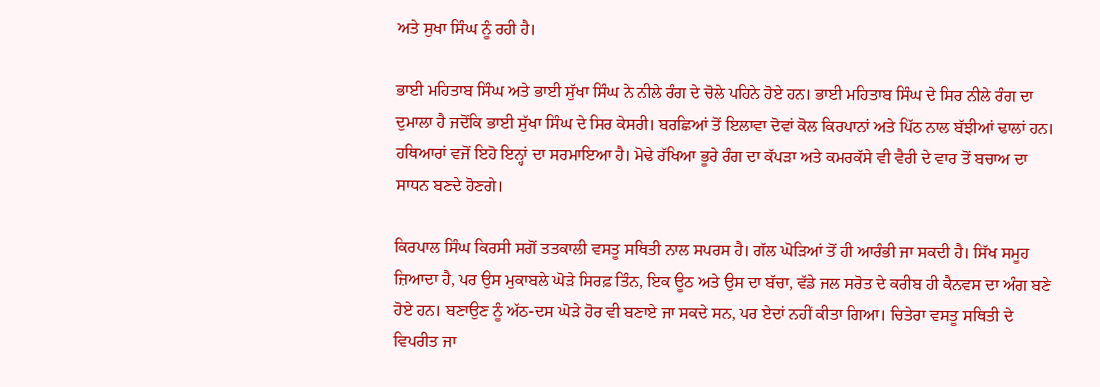ਅਤੇ ਸੁਖਾ ਸਿੰਘ ਨੂੰ ਰਹੀ ਹੈ।

ਭਾਈ ਮਹਿਤਾਬ ਸਿੰਘ ਅਤੇ ਭਾਈ ਸੁੱਖਾ ਸਿੰਘ ਨੇ ਨੀਲੇ ਰੰਗ ਦੇ ਚੋਲੇ ਪਹਿਨੇ ਹੋਏ ਹਨ। ਭਾਈ ਮਹਿਤਾਬ ਸਿੰਘ ਦੇ ਸਿਰ ਨੀਲੇ ਰੰਗ ਦਾ ਦੁਮਾਲਾ ਹੈ ਜਦੋਂਕਿ ਭਾਈ ਸੁੱਖਾ ਸਿੰਘ ਦੇ ਸਿਰ ਕੇਸਰੀ। ਬਰਛਿਆਂ ਤੋਂ ਇਲਾਵਾ ਦੋਵਾਂ ਕੋਲ ਕਿਰਪਾਨਾਂ ਅਤੇ ਪਿੱਠ ਨਾਲ ਬੱਝੀਆਂ ਢਾਲਾਂ ਹਨ। ਹਥਿਆਰਾਂ ਵਜੋਂ ਇਹੋ ਇਨ੍ਹਾਂ ਦਾ ਸਰਮਾਇਆ ਹੈ। ਮੋਢੇ ਰੱਖਿਆ ਭੂਰੇ ਰੰਗ ਦਾ ਕੱਪੜਾ ਅਤੇ ਕਮਰਕੱਸੇ ਵੀ ਵੈਰੀ ਦੇ ਵਾਰ ਤੋਂ ਬਚਾਅ ਦਾ ਸਾਧਨ ਬਣਦੇ ਹੋਣਗੇ।

ਕਿਰਪਾਲ ਸਿੰਘ ਕਿਰਸੀ ਸਗੋਂ ਤਤਕਾਲੀ ਵਸਤੂ ਸਥਿਤੀ ਨਾਲ ਸਪਰਸ ਹੈ। ਗੱਲ ਘੋੜਿਆਂ ਤੋਂ ਹੀ ਆਰੰਭੀ ਜਾ ਸਕਦੀ ਹੈ। ਸਿੱਖ ਸਮੂਹ ਜ਼ਿਆਦਾ ਹੈ, ਪਰ ਉਸ ਮੁਕਾਬਲੇ ਘੋੜੇ ਸਿਰਫ਼ ਤਿੰਨ, ਇਕ ਊਠ ਅਤੇ ਉਸ ਦਾ ਬੱਚਾ, ਵੱਡੇ ਜਲ ਸਰੋਤ ਦੇ ਕਰੀਬ ਹੀ ਕੈਨਵਸ ਦਾ ਅੰਗ ਬਣੇ ਹੋਏ ਹਨ। ਬਣਾਉਣ ਨੂੰ ਅੱਠ-ਦਸ ਘੋੜੇ ਹੋਰ ਵੀ ਬਣਾਏ ਜਾ ਸਕਦੇ ਸਨ, ਪਰ ਏਦਾਂ ਨਹੀਂ ਕੀਤਾ ਗਿਆ। ਚਿਤੇਰਾ ਵਸਤੂ ਸਥਿਤੀ ਦੇ ਵਿਪਰੀਤ ਜਾ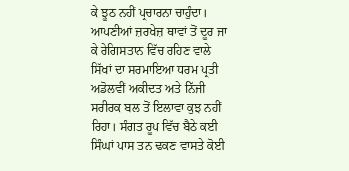ਕੇ ਝੂਠ ਨਹੀਂ ਪ੍ਰਚਾਰਨਾ ਚਾਹੁੰਦਾ। ਆਪਣੀਆਂ ਜ਼ਰਖੇਜ਼ ਥਾਵਾਂ ਤੋਂ ਦੂਰ ਜਾ ਕੇ ਰੇਗਿਸਤਾਨ ਵਿੱਚ ਰਹਿਣ ਵਾਲੇ ਸਿੱਖਾਂ ਦਾ ਸਰਮਾਇਆ ਧਰਮ ਪ੍ਰਤੀ ਅਡੋਲਵੀਂ ਅਕੀਦਤ ਅਤੇ ਨਿੱਜੀ ਸਰੀਰਕ ਬਲ ਤੋਂ ਇਲਾਵਾ ਕੁਝ ਨਹੀਂ ਰਿਹਾ। ਸੰਗਤ ਰੂਪ ਵਿੱਚ ਬੈਠੇ ਕਈ ਸਿੰਘਾਂ ਪਾਸ ਤਨ ਢਕਣ ਵਾਸਤੇ ਕੋਈ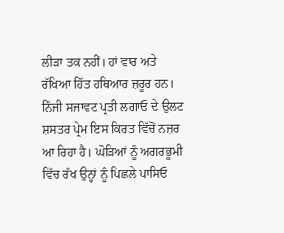ਲੀੜਾ ਤਕ ਨਹੀਂ। ਹਾਂ ਵਾਰ ਅਤੇ ਰੱਖਿਆ ਹਿੱਤ ਹਥਿਆਰ ਜ਼ਰੂਰ ਹਨ। ਨਿੱਜੀ ਸਜਾਵਟ ਪ੍ਰਤੀ ਲਗਾਓ ਦੇ ਉਲਟ ਸ਼ਸਤਰ ਪ੍ਰੇਮ ਇਸ ਕਿਰਤ ਵਿੱਚੋਂ ਨਜ਼ਰ ਆ ਰਿਹਾ ਹੈ। ਘੋੜਿਆਂ ਨੂੰ ਅਗਰਭੂਮੀ ਵਿੱਚ ਰੱਖ ਉਨ੍ਹਾਂ ਨੂੰ ਪਿਛਲੇ ਪਾਸਿਓ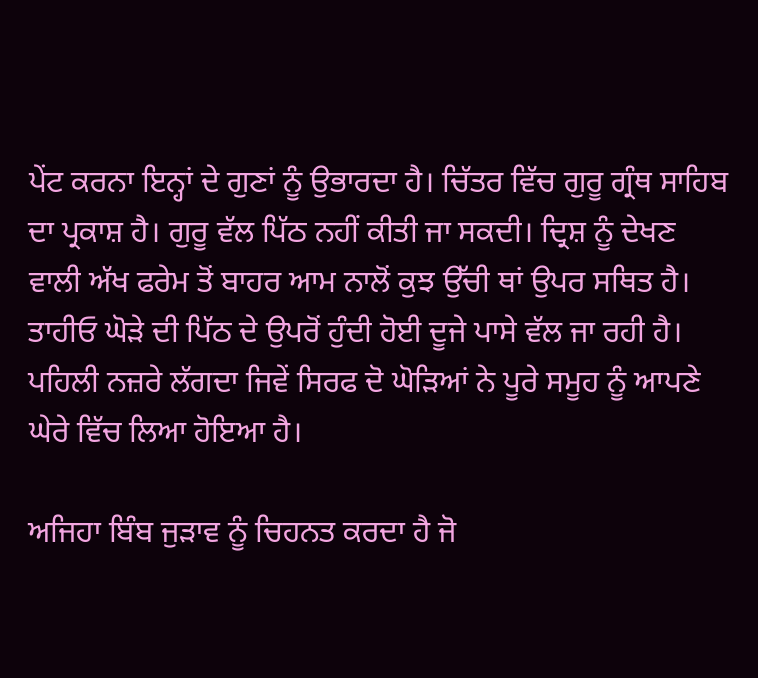ਪੇਂਟ ਕਰਨਾ ਇਨ੍ਹਾਂ ਦੇ ਗੁਣਾਂ ਨੂੰ ਉਭਾਰਦਾ ਹੈ। ਚਿੱਤਰ ਵਿੱਚ ਗੁਰੂ ਗ੍ਰੰਥ ਸਾਹਿਬ ਦਾ ਪ੍ਰਕਾਸ਼ ਹੈ। ਗੁਰੂ ਵੱਲ ਪਿੱਠ ਨਹੀਂ ਕੀਤੀ ਜਾ ਸਕਦੀ। ਦ੍ਰਿਸ਼ ਨੂੰ ਦੇਖਣ ਵਾਲੀ ਅੱਖ ਫਰੇਮ ਤੋਂ ਬਾਹਰ ਆਮ ਨਾਲੋਂ ਕੁਝ ਉੱਚੀ ਥਾਂ ਉਪਰ ਸਥਿਤ ਹੈ। ਤਾਹੀਓ ਘੋੜੇ ਦੀ ਪਿੱਠ ਦੇ ਉਪਰੋਂ ਹੁੰਦੀ ਹੋਈ ਦੂਜੇ ਪਾਸੇ ਵੱਲ ਜਾ ਰਹੀ ਹੈ। ਪਹਿਲੀ ਨਜ਼ਰੇ ਲੱਗਦਾ ਜਿਵੇਂ ਸਿਰਫ ਦੋ ਘੋੜਿਆਂ ਨੇ ਪੂਰੇ ਸਮੂਹ ਨੂੰ ਆਪਣੇ ਘੇਰੇ ਵਿੱਚ ਲਿਆ ਹੋਇਆ ਹੈ।

ਅਜਿਹਾ ਬਿੰਬ ਜੁੜਾਵ ਨੂੰ ਚਿਹਨਤ ਕਰਦਾ ਹੈ ਜੋ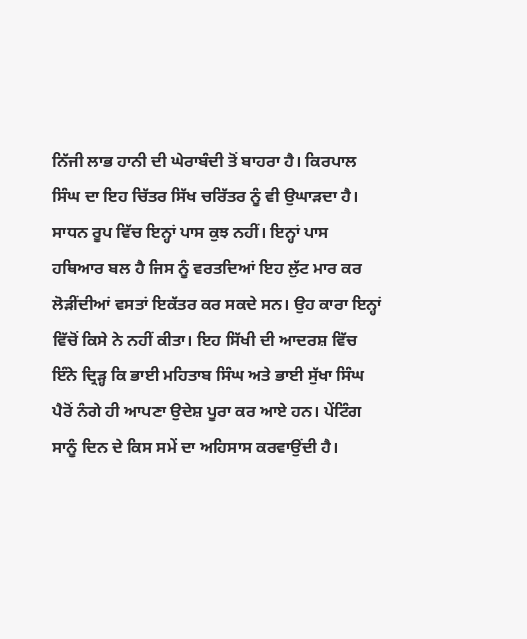ਨਿੱਜੀ ਲਾਭ ਹਾਨੀ ਦੀ ਘੇਰਾਬੰਦੀ ਤੋਂ ਬਾਹਰਾ ਹੈ। ਕਿਰਪਾਲ ਸਿੰਘ ਦਾ ਇਹ ਚਿੱਤਰ ਸਿੱਖ ਚਰਿੱਤਰ ਨੂੰ ਵੀ ਉਘਾੜਦਾ ਹੈ। ਸਾਧਨ ਰੂਪ ਵਿੱਚ ਇਨ੍ਹਾਂ ਪਾਸ ਕੁਝ ਨਹੀਂ। ਇਨ੍ਹਾਂ ਪਾਸ ਹਥਿਆਰ ਬਲ ਹੈ ਜਿਸ ਨੂੰ ਵਰਤਦਿਆਂ ਇਹ ਲੁੱਟ ਮਾਰ ਕਰ ਲੋੜੀਂਦੀਆਂ ਵਸਤਾਂ ਇਕੱਤਰ ਕਰ ਸਕਦੇ ਸਨ। ਉਹ ਕਾਰਾ ਇਨ੍ਹਾਂ ਵਿੱਚੋਂ ਕਿਸੇ ਨੇ ਨਹੀਂ ਕੀਤਾ। ਇਹ ਸਿੱਖੀ ਦੀ ਆਦਰਸ਼ ਵਿੱਚ ਇੰਨੇ ਦ੍ਰਿੜ੍ਹ ਕਿ ਭਾਈ ਮਹਿਤਾਬ ਸਿੰਘ ਅਤੇ ਭਾਈ ਸੁੱਖਾ ਸਿੰਘ ਪੈਰੋਂ ਨੰਗੇ ਹੀ ਆਪਣਾ ਉਦੇਸ਼ ਪੂਰਾ ਕਰ ਆਏ ਹਨ। ਪੇਂਟਿੰਗ ਸਾਨੂੰ ਦਿਨ ਦੇ ਕਿਸ ਸਮੇਂ ਦਾ ਅਹਿਸਾਸ ਕਰਵਾਉਂਦੀ ਹੈ।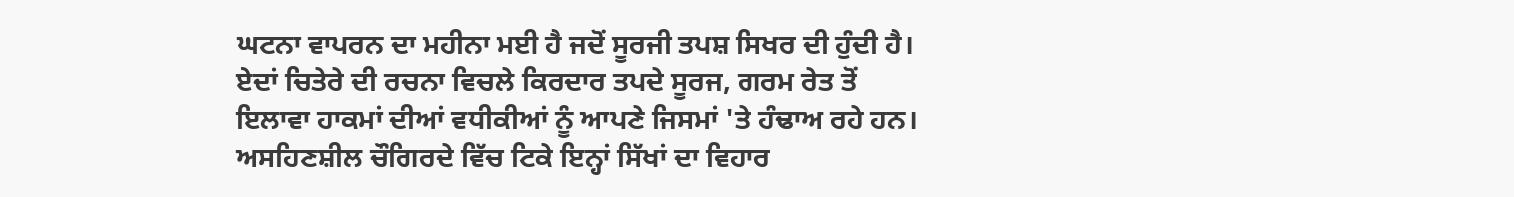ਘਟਨਾ ਵਾਪਰਨ ਦਾ ਮਹੀਨਾ ਮਈ ਹੈ ਜਦੋਂ ਸੂਰਜੀ ਤਪਸ਼ ਸਿਖਰ ਦੀ ਹੁੰਦੀ ਹੈ। ਏਦਾਂ ਚਿਤੇਰੇ ਦੀ ਰਚਨਾ ਵਿਚਲੇ ਕਿਰਦਾਰ ਤਪਦੇ ਸੂਰਜ, ਗਰਮ ਰੇਤ ਤੋਂ ਇਲਾਵਾ ਹਾਕਮਾਂ ਦੀਆਂ ਵਧੀਕੀਆਂ ਨੂੰ ਆਪਣੇ ਜਿਸਮਾਂ 'ਤੇ ਹੰਢਾਅ ਰਹੇ ਹਨ। ਅਸਹਿਣਸ਼ੀਲ ਚੌਗਿਰਦੇ ਵਿੱਚ ਟਿਕੇ ਇਨ੍ਹਾਂ ਸਿੱਖਾਂ ਦਾ ਵਿਹਾਰ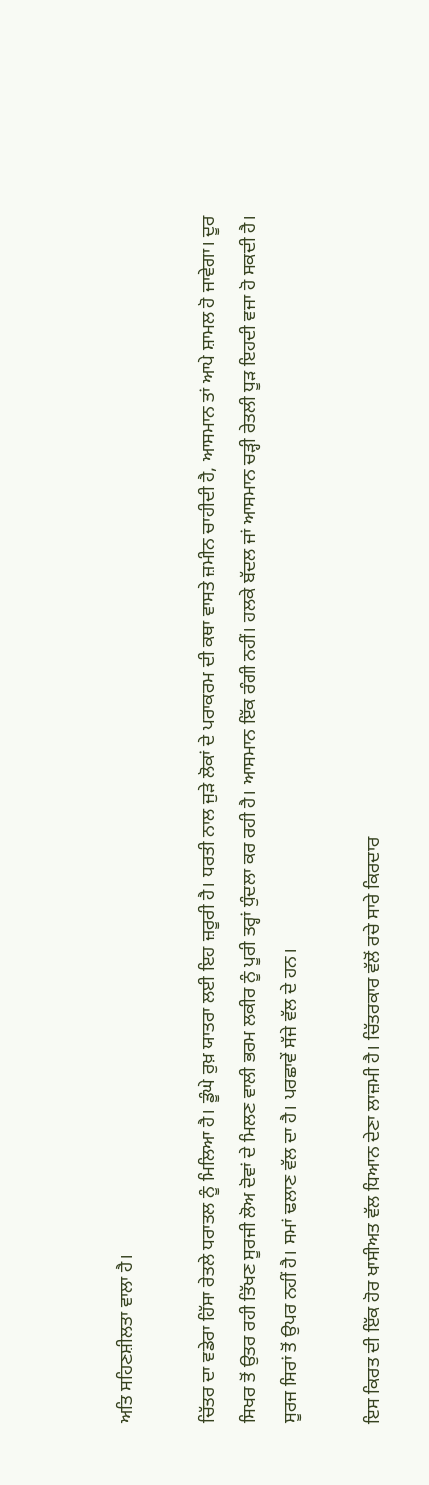ਅਤਿ ਸਹਿਣਸ਼ੀਲਤਾ ਵਾਲਾ ਹੈ।

ਚਿੱਤਰ ਦਾ ਵਡੇਰਾ ਹਿੱਸਾ ਰੇਤਲੇ ਧਰਾਤਲ ਨੂੰ ਮਿਲਿਆ ਹੈ। ਡੂੰਘੇ ਰੁਖ਼ ਯਾਤਰਾ ਲਈ ਇਹ ਜ਼ਰੂਰੀ ਹੈ। ਧਰਤੀ ਨਾਲ ਜੁੜੇ ਲੋਕਾਂ ਦੇ ਪਰਾਕਰਮ ਦੀ ਕਥਾ ਵਾਸਤੇ ਜ਼ਮੀਨ ਚਾਹੀਦੀ ਹੈ, ਆਸਮਾਨ ਤਾਂ ਆਪੇ ਸ਼ਾਮਲ ਹੋ ਜਾਵੇਗਾ। ਦੂਰ ਸਿਖਰ ਤੋਂ ਉਤਰ ਰਹੀ ਤਿੱਖਣ ਸੂਰਜੀ ਲੋਅ ਦੋਵਾਂ ਦੇ ਮਿਲਣ ਵਾਲੀ ਭਰਮ ਲਕੀਰ ਨੂੰ ਪੂਰੀ ਤਰ੍ਹਾਂ ਧੁੰਦਲਾ ਕਰ ਰਹੀ ਹੈ। ਆਸਮਾਨ ਇੱਕ ਰੰਗੀ ਨਹੀਂ। ਹਲਕੇ ਬੱਦਲ ਜਾਂ ਆਸਮਾਨ ਚੜ੍ਹੀ ਰੇਤਲੀ ਧੂੜ ਇਹਦੀ ਵਜਾ ਹੋ ਸਕਦੀ ਹੈ। ਸੂਰਜ ਸਿਰਾਂ ਤੋਂ ਉਪਰ ਨਹੀਂ ਹੈ। ਸਮਾਂ ਢਲਾਣ ਵੱਲ ਦਾ ਹੈ। ਪਰਛਾਵੇਂ ਸੱਜੇ ਵੱਲ ਦੇ ਹਨ।

ਇਸ ਕਿਰਤ ਦੀ ਇੱਕ ਹੋਰ ਖਾਸੀਅਤ ਵੱਲ ਧਿਆਨ ਦੇਣਾ ਲਾਜ਼ਮੀ ਹੈ। ਚਿੱਤਰਕਾਰ ਵੱਲੋਂ ਰਚੇ ਸਾਰੇ ਕਿਰਦਾਰ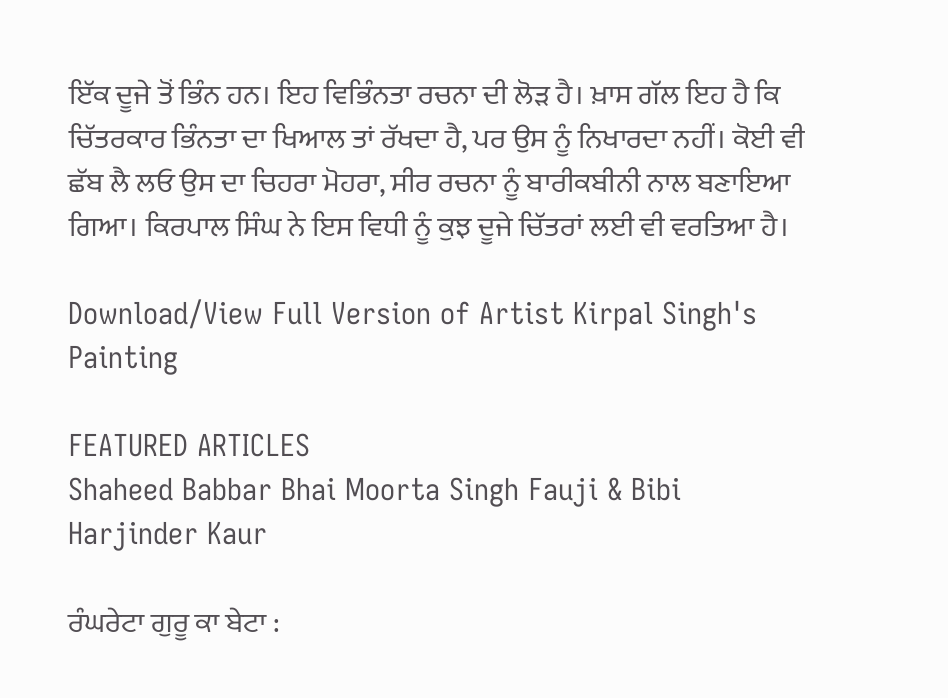ਇੱਕ ਦੂਜੇ ਤੋਂ ਭਿੰਨ ਹਨ। ਇਹ ਵਿਭਿੰਨਤਾ ਰਚਨਾ ਦੀ ਲੋੜ ਹੈ। ਖ਼ਾਸ ਗੱਲ ਇਹ ਹੈ ਕਿ ਚਿੱਤਰਕਾਰ ਭਿੰਨਤਾ ਦਾ ਖਿਆਲ ਤਾਂ ਰੱਖਦਾ ਹੈ, ਪਰ ਉਸ ਨੂੰ ਨਿਖਾਰਦਾ ਨਹੀਂ। ਕੋਈ ਵੀ ਛੱਬ ਲੈ ਲਓ ਉਸ ਦਾ ਚਿਹਰਾ ਮੋਹਰਾ, ਸੀਰ ਰਚਨਾ ਨੂੰ ਬਾਰੀਕਬੀਨੀ ਨਾਲ ਬਣਾਇਆ ਗਿਆ। ਕਿਰਪਾਲ ਸਿੰਘ ਨੇ ਇਸ ਵਿਧੀ ਨੂੰ ਕੁਝ ਦੂਜੇ ਚਿੱਤਰਾਂ ਲਈ ਵੀ ਵਰਤਿਆ ਹੈ।

Download/View Full Version of Artist Kirpal Singh's Painting

FEATURED ARTICLES
Shaheed Babbar Bhai Moorta Singh Fauji & Bibi Harjinder Kaur

ਰੰਘਰੇਟਾ ਗੁਰੂ ਕਾ ਬੇਟਾ :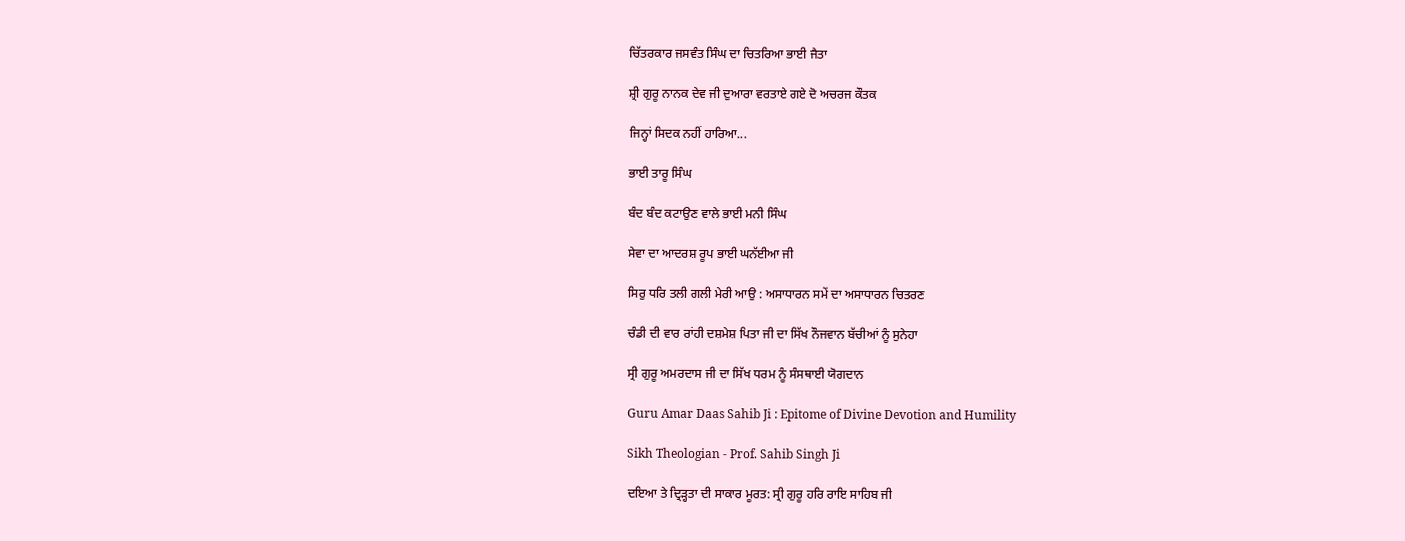ਚਿੱਤਰਕਾਰ ਜਸਵੰਤ ਸਿੰਘ ਦਾ ਚਿਤਰਿਆ ਭਾਈ ਜੈਤਾ

ਸ਼੍ਰੀ ਗੁਰੂ ਨਾਨਕ ਦੇਵ ਜੀ ਦੁਆਰਾ ਵਰਤਾਏ ਗਏ ਦੋ ਅਚਰਜ ਕੌਤਕ

ਜਿਨ੍ਹਾਂ ਸਿਦਕ ਨਹੀਂ ਹਾਰਿਆ...

ਭਾਈ ਤਾਰੂ ਸਿੰਘ

ਬੰਦ ਬੰਦ ਕਟਾਉਣ ਵਾਲੇ ਭਾਈ ਮਨੀ ਸਿੰਘ

ਸੇਵਾ ਦਾ ਆਦਰਸ਼ ਰੂਪ ਭਾਈ ਘਨੱਈਆ ਜੀ

ਸਿਰੁ ਧਰਿ ਤਲੀ ਗਲੀ ਮੇਰੀ ਆਉ : ਅਸਾਧਾਰਨ ਸਮੇਂ ਦਾ ਅਸਾਧਾਰਨ ਚਿਤਰਣ

ਚੰਡੀ ਦੀ ਵਾਰ ਰਾਂਹੀ ਦਸ਼ਮੇਸ਼ ਪਿਤਾ ਜੀ ਦਾ ਸਿੱਖ ਨੌਜਵਾਨ ਬੱਚੀਆਂ ਨੂੰ ਸੁਨੇਹਾ

ਸ੍ਰੀ ਗੁਰੂ ਅਮਰਦਾਸ ਜੀ ਦਾ ਸਿੱਖ ਧਰਮ ਨੂੰ ਸੰਸਥਾਈ ਯੋਗਦਾਨ

Guru Amar Daas Sahib Ji : Epitome of Divine Devotion and Humility

Sikh Theologian - Prof. Sahib Singh Ji

ਦਇਆ ਤੇ ਦ੍ਰਿੜ੍ਹਤਾ ਦੀ ਸਾਕਾਰ ਮੂਰਤ: ਸ੍ਰੀ ਗੁਰੂ ਹਰਿ ਰਾਇ ਸਾਹਿਬ ਜੀ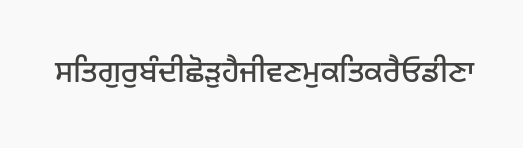ਸਤਿਗੁਰੁਬੰਦੀਛੋੜੁਹੈਜੀਵਣਮੁਕਤਿਕਰੈਓਡੀਣਾ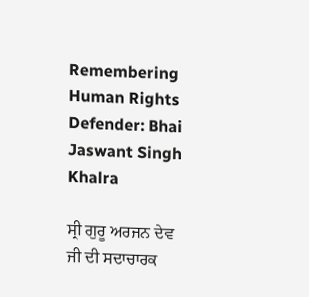Remembering Human Rights Defender: Bhai Jaswant Singh Khalra

ਸ੍ਰੀ ਗੁਰੂ ਅਰਜਨ ਦੇਵ ਜੀ ਦੀ ਸਦਾਚਾਰਕ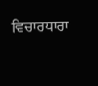ਵਿਚਾਰਧਾਰਾ